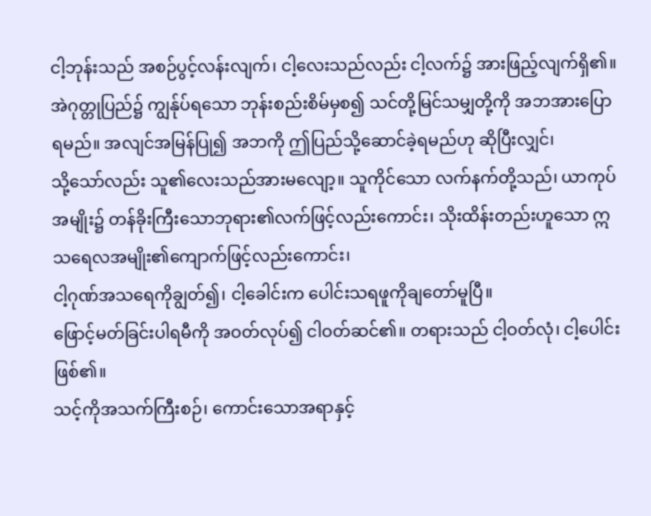ငါ့ဘုန်းသည် အစဉ်ပွင့်လန်းလျက်၊ ငါ့လေးသည်လည်း ငါ့လက်၌ အားဖြည့်လျက်ရှိ၏။
အဲဂုတ္တုပြည်၌ ကျွန်ုပ်ရသော ဘုန်းစည်းစိမ်မှစ၍ သင်တို့မြင်သမျှတို့ကို အဘအားပြောရမည်။ အလျင်အမြန်ပြု၍ အဘကို ဤပြည်သို့ဆောင်ခဲ့ရမည်ဟု ဆိုပြီးလျှင်၊
သို့သော်လည်း သူ၏လေးသည်အားမလျော့။ သူကိုင်သော လက်နက်တို့သည်၊ ယာကုပ်အမျိုး၌ တန်ခိုးကြီးသောဘုရား၏လက်ဖြင့်လည်းကောင်း၊ သိုးထိန်းတည်းဟူသော ဣသရေလအမျိုး၏ကျောက်ဖြင့်လည်းကောင်း၊
ငါ့ဂုဏ်အသရေကိုချွတ်၍၊ ငါ့ခေါင်းက ပေါင်းသရဖူကိုချတော်မူပြီ။
ဖြောင့်မတ်ခြင်းပါရမီကို အဝတ်လုပ်၍ ငါဝတ်ဆင်၏။ တရားသည် ငါ့ဝတ်လုံ၊ ငါ့ပေါင်းဖြစ်၏။
သင့်ကိုအသက်ကြီးစဉ်၊ ကောင်းသောအရာနှင့်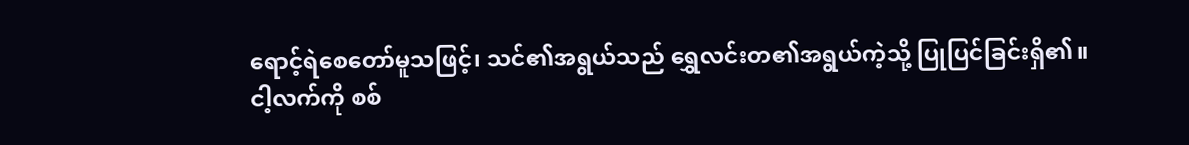ရောင့်ရဲစေတော်မူသဖြင့်၊ သင်၏အရွယ်သည် ရွှေလင်းတ၏အရွယ်ကဲ့သို့ ပြုပြင်ခြင်းရှိ၏။
ငါ့လက်ကို စစ်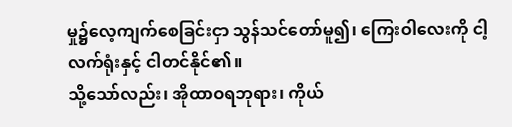မှု၌လေ့ကျက်စေခြင်းငှာ သွန်သင်တော်မူ၍၊ ကြေးဝါလေးကို ငါ့လက်ရုံးနှင့် ငါတင်နိုင်၏။
သို့သော်လည်း၊ အိုထာဝရဘုရား၊ ကိုယ်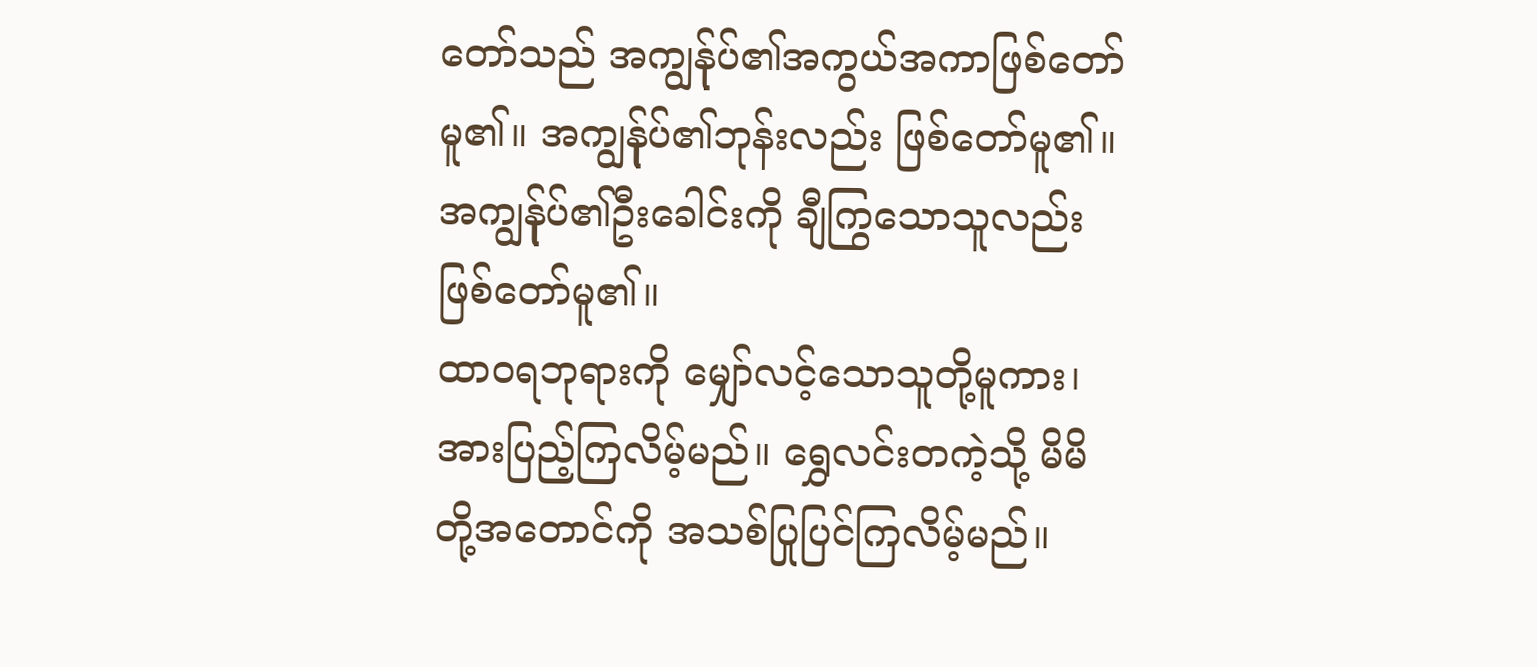တော်သည် အကျွန်ုပ်၏အကွယ်အကာဖြစ်တော်မူ၏။ အကျွန်ုပ်၏ဘုန်းလည်း ဖြစ်တော်မူ၏။ အကျွန်ုပ်၏ဦးခေါင်းကို ချီကြွသောသူလည်း ဖြစ်တော်မူ၏။
ထာဝရဘုရားကို မျှော်လင့်သောသူတို့မူကား၊ အားပြည့်ကြလိမ့်မည်။ ရွှေလင်းတကဲ့သို့ မိမိတို့အတောင်ကို အသစ်ပြုပြင်ကြလိမ့်မည်။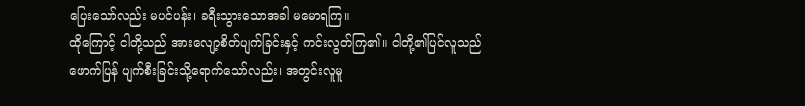ပြေးသော်လည်း မပင်ပန်း၊ ခရီးသွားသောအခါ မမောရကြ။
ထိုကြောင့် ငါတို့သည် အားလျော့စိတ်ပျက်ခြင်းနှင့် ကင်းလွတ်ကြ၏။ ငါတို့၏ပြင်လူသည် ဖောက်ပြန် ပျက်စီးခြင်းသို့ရောက်သော်လည်း၊ အတွင်းလူမူ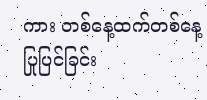ကား တစ်နေ့ထက်တစ်နေ့ ပြုပြင်ခြင်း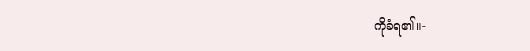ကိုခံရ၏။-